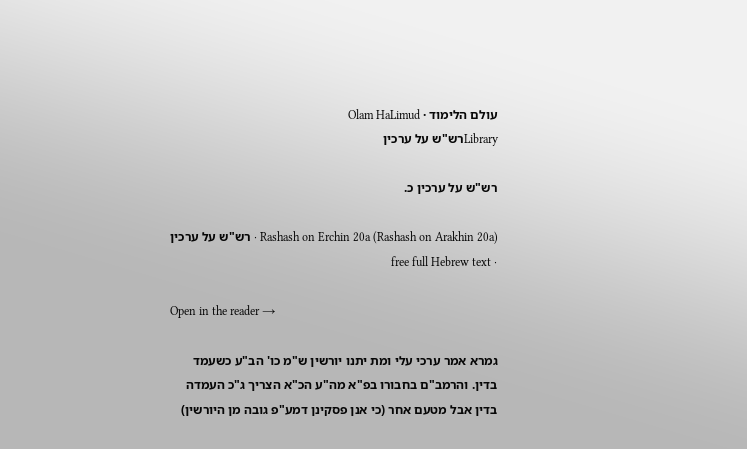עולם הלימוד · Olam HaLimud
Libraryרש"ש על ערכין

רש"ש על ערכין כ.

Rashash on Erchin 20a (Rashash on Arakhin 20a) · רש"ש על ערכין · free full Hebrew text

Open in the reader →

גמרא אמר ערכי עלי ומת יתנו יורשין ש"מ כו' הב"ע כשעמד בדין. והרמב"ם בחבורו בפ"א מה"ע הכ"א הצריך ג"כ העמדה בדין אבל מטעם אחר (כי אנן פסקינן דמע"פ גובה מן היורשין)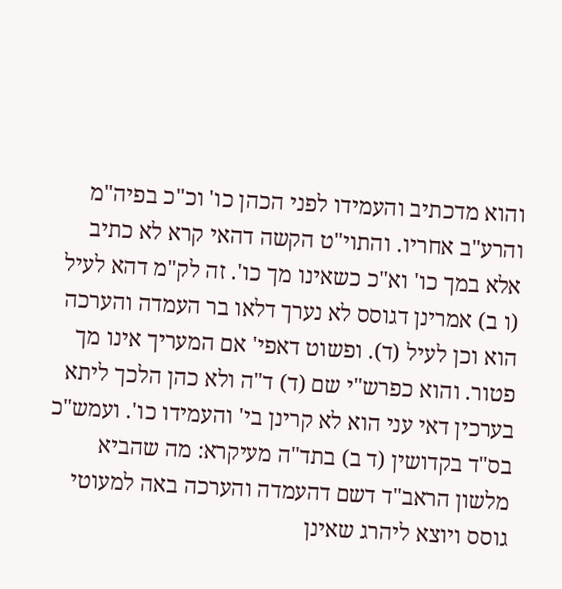והוא מדכתיב והעמידו לפני הכהן כו' וכ"כ בפיה"מ והרע"ב אחריו. והתוי"ט הקשה דהאי קרא לא כתיב אלא במך כו' וא"כ כשאינו מך כו'. זה לק"מ דהא לעיל (ו ב) אמרינן דגוסס לא נערך דלאו בר העמדה והערכה הוא וכן לעיל (ד). ופשוט דאפי' אם המעריך אינו מך פטור. והוא כפרש"י שם (ד) ד"ה ולא כהן הלכך ליתא בערכין דאי עני הוא לא קרינן בי' והעמידו כו'. ועמש"כ בס"ד בקדושין (ד ב) בתד"ה מעיקרא: מה שהביא מלשון הראב"ד דשם דהעמדה והערכה באה למעוטי גוסס ויוצא ליהרג שאינן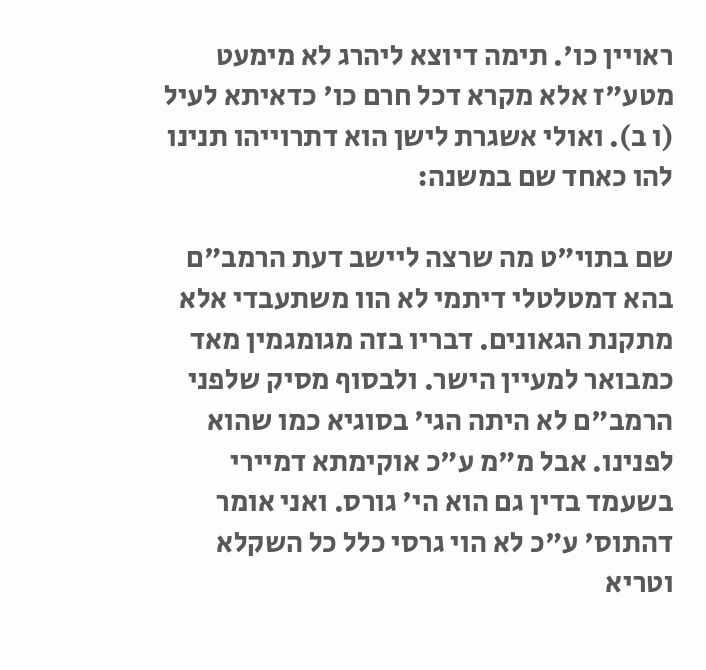ראויין כו'. תימה דיוצא ליהרג לא מימעט מטע"ז אלא מקרא דכל חרם כו' כדאיתא לעיל (ו ב). ואולי אשגרת לישן הוא דתרוייהו תנינו להו כאחד שם במשנה:

שם בתוי"ט מה שרצה ליישב דעת הרמב"ם בהא דמטלטלי דיתמי לא הוו משתעבדי אלא מתקנת הגאונים. דבריו בזה מגומגמין מאד כמבואר למעיין הישר. ולבסוף מסיק שלפני הרמב"ם לא היתה הגי' בסוגיא כמו שהוא לפנינו. אבל מ"מ ע"כ אוקימתא דמיירי בשעמד בדין גם הוא הי' גורס. ואני אומר דהתוס' ע"כ לא הוי גרסי כלל כל השקלא וטריא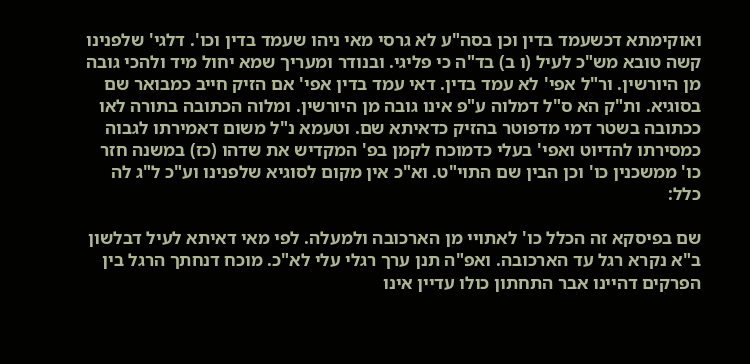ואוקימתא דכשעמד בדין וכן בסה"ע לא גרסי מאי ניהו שעמד בדין וכו'. דלגי' שלפנינו קשה טובא מש"כ לעיל (ו ב) בד"ה כי פליגי. ובנודר ומעריך שמא יחול מיד ולהכי גובה מן היורשין. ור"ל אפי' לא עמד בדין. דאי עמד בדין אפי' אם הזיק חייב כמבואר שם בסוגיא. ות"ק הא ס"ל דמלוה ע"פ אינו גובה מן היורשין. ומלוה הכתובה בתורה לאו ככתובה בשטר דמי מדפוטר בהזיק כדאיתא שם. וטעמא נ"ל משום דאמירתו לגבוה כמסירתו להדיוט ואפי' בעלי כדמוכח לקמן בפ' המקדיש את שדהו (כז) במשנה חזר כו' ממשכנין כו' וכן הבין שם התוי"ט. וא"כ אין מקום לסוגיא שלפנינו וע"כ ל"ג לה כלל:

שם בפיסקא זה הכלל כו' לאתויי מן הארכובה ולמעלה. לפי מאי דאיתא לעיל דבלשון ב"א נקרא רגל עד הארכובה. ואפ"ה תנן ערך רגלי עלי לא"כ. מוכח דנחתך הרגל בין הפרקים דהיינו אבר התחתון כולו עדיין אינו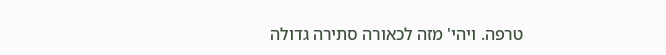טרפה. ויהי' מזה לכאורה סתירה גדולה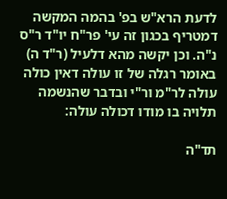לדעת הרא"ש בפ' בהמה המקשה דמטריף בכגון זה עי' פר"ח יו"ד ר"ס נ"ה. וכן יקשה מהא דלעיל (ר"ד ה) באומר רגלה של זו עולה דאין כולה עולה לר"מ ור"י ובדבר שהנשמה תלויה בו מודו דכולה עולה:

תד"ה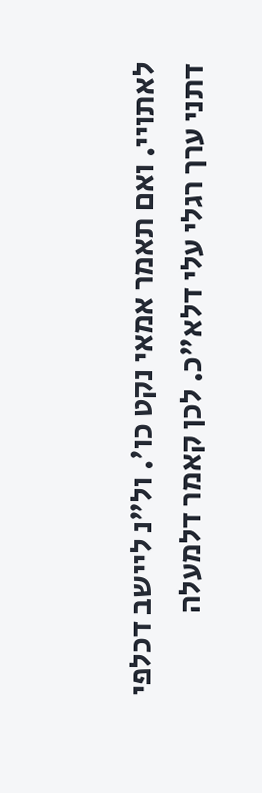לאתויי. ואם תאמר אמאי נקט כו'. ול"נ ליישב דכלפי דתני ערך רגלי עלי דלא"כ. לכן קאמר דלמעלה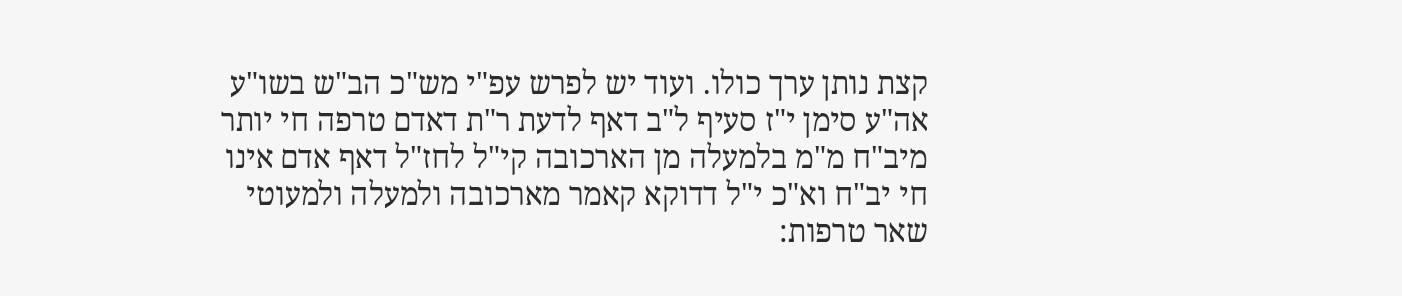קצת נותן ערך כולו. ועוד יש לפרש עפ"י מש"כ הב"ש בשו"ע אה"ע סימן י"ז סעיף ל"ב דאף לדעת ר"ת דאדם טרפה חי יותר מיב"ח מ"מ בלמעלה מן הארכובה קי"ל לחז"ל דאף אדם אינו חי יב"ח וא"כ י"ל דדוקא קאמר מארכובה ולמעלה ולמעוטי שאר טרפות: